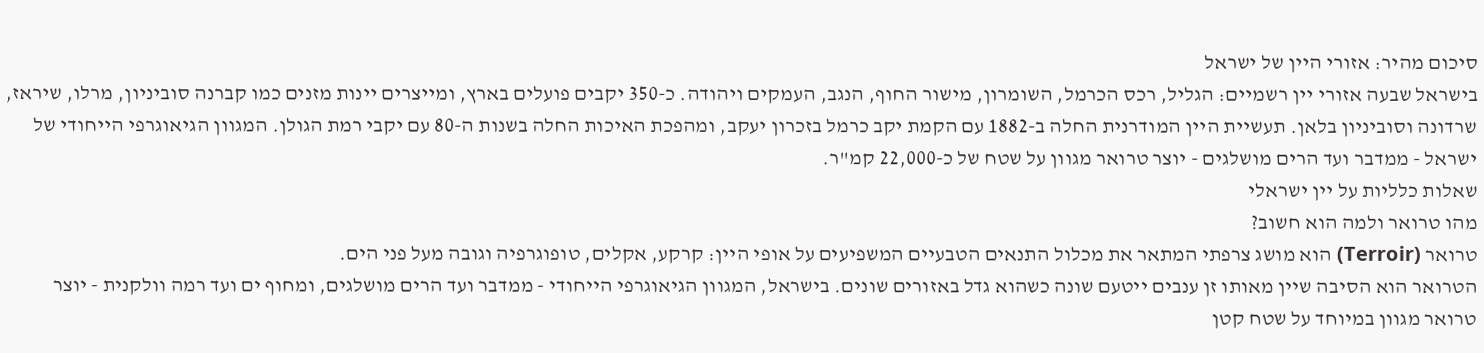סיכום מהיר: אזורי היין של ישראל
בישראל שבעה אזורי יין רשמיים: הגליל, רכס הכרמל, השומרון, מישור החוף, הנגב, העמקים ויהודה. כ-350 יקבים פועלים בארץ, ומייצרים יינות מזנים כמו קברנה סוביניון, מרלו, שיראז, שרדונה וסוביניון בלאן. תעשיית היין המודרנית החלה ב-1882 עם הקמת יקב כרמל בזכרון יעקב, ומהפכת האיכות החלה בשנות ה-80 עם יקבי רמת הגולן. המגוון הגיאוגרפי הייחודי של ישראל - ממדבר ועד הרים מושלגים - יוצר טרואר מגוון על שטח של כ-22,000 קמ"ר.
שאלות כלליות על יין ישראלי
מהו טרואר ולמה הוא חשוב?
טרואר (Terroir) הוא מושג צרפתי המתאר את מכלול התנאים הטבעיים המשפיעים על אופי היין: קרקע, אקלים, טופוגרפיה וגובה מעל פני הים.
הטרואר הוא הסיבה שיין מאותו זן ענבים ייטעם שונה כשהוא גדל באזורים שונים. בישראל, המגוון הגיאוגרפי הייחודי - ממדבר ועד הרים מושלגים, ומחוף ים ועד רמה וולקנית - יוצר טרואר מגוון במיוחד על שטח קטן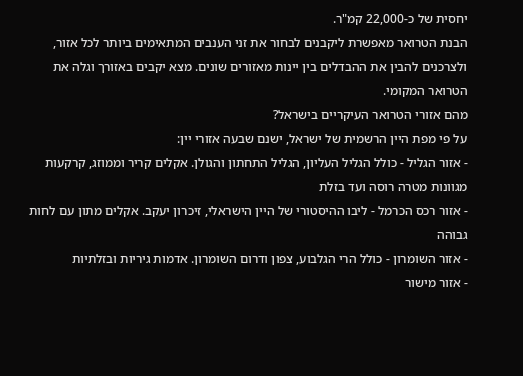יחסית של כ-22,000 קמ"ר.
הבנת הטרואר מאפשרת ליקבנים לבחור את זני הענבים המתאימים ביותר לכל אזור, ולצרכנים להבין את ההבדלים בין יינות מאזורים שונים. מצא יקבים באזורך וגלה את הטרואר המקומי.
מהם אזורי הטרואר העיקריים בישראל?
על פי מפת היין הרשמית של ישראל, ישנם שבעה אזורי יין:
- אזור הגליל - כולל הגליל העליון, הגליל התחתון והגולן. אקלים קריר וממוזג, קרקעות מגוונות מטרה רוסה ועד בזלת
- אזור רכס הכרמל - ליבו ההיסטורי של היין הישראלי, זיכרון יעקב. אקלים מתון עם לחות גבוהה
- אזור השומרון - כולל הרי הגלבוע, צפון ודרום השומרון. אדמות גיריות ובזלתיות
- אזור מישור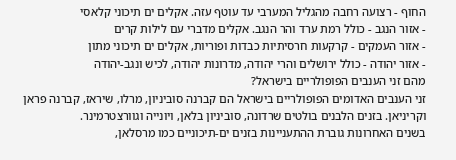החוף - רצועה רחבה מהגליל המערבי עד עוטף עזה. אקלים ים תיכוני קלאסי
- אזור הנגב - כולל רמת ערד והר הנגב. אקלים מדברי עם לילות קרים
- אזור העמקים - קרקעות חרסיתיות כבדות ופוריות, אקלים ים תיכוני מתון
- אזור יהודה - כולל ירושלים והרי יהודה, מדרונות יהודה, לכיש ונגב-יהודה
מהם זני הענבים הפופולריים בישראל?
זני הענבים האדומים הפופולריים בישראל הם קברנה סוביניון, מרלו, שיראז, קברנה פראן וקריניאן. בזנים הלבנים בולטים שרדונה, סוביניון בלאן, ויונייה וגוורצטרמינר.
בשנים האחרונות גוברת ההתעניינות בזנים ים-תיכוניים כמו מרסלאן,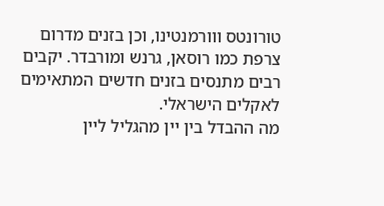טורונטס ווורמנטינו, וכן בזנים מדרום צרפת כמו רוסאן, גרנש ומורבדר. יקבים רבים מתנסים בזנים חדשים המתאימים לאקלים הישראלי.
מה ההבדל בין יין מהגליל ליין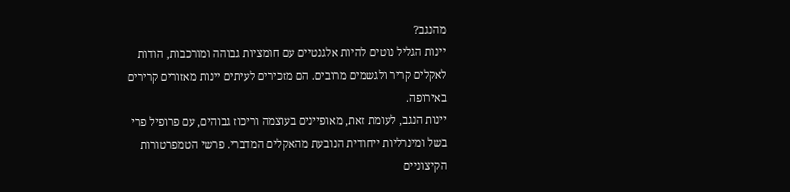מהנגב?
יינות הגליל נוטים להיות אלגנטיים עם חומציות גבוהה ומורכבות, הודות לאקלים קריר ולגשמים מרובים. הם מזכירים לעיתים יינות מאזורים קרירים באירופה.
יינות הנגב, לעומת זאת, מאופיינים בעוצמה וריכוז גבוהים, עם פרופיל פרי בשל ומינרליות ייחודית הנובעת מהאקלים המדברי. פרשי הטמפרטורות הקיצוניים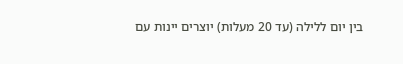בין יום ללילה (עד 20 מעלות) יוצרים יינות עם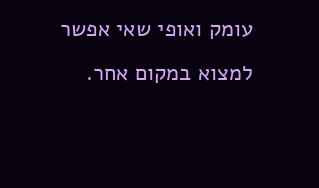עומק ואופי שאי אפשר למצוא במקום אחר.